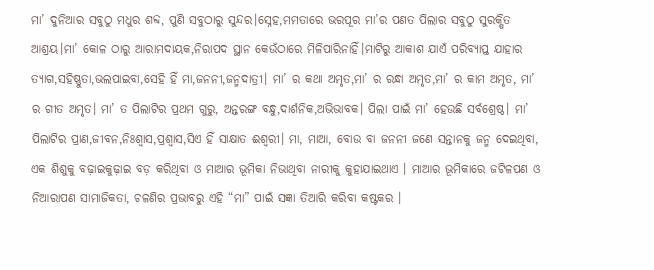ମା’ ଦୁନିଆର ସବୁଠୁ ମଧୁର ଶବ୍ଦ, ପୁଣି ସବୁଠାରୁ ସୁନ୍ଦର।ସ୍ନେହ,ମମତାରେ ଭରପୂର ମା’ର ପଣତ ପିଲାର ସବୁଠୁ ସୁରକ୍ଷିତ ଆଶ୍ରୟ।ମା’ କୋଳ ଠାରୁ ଆରାମଦାୟକ,ନିରାପଦ ସ୍ଥାନ କେଉଁଠାରେ ମିଳିପାରିନାହିଁ।ମାଟିରୁ ଆକାଶ ଯାଏଁ ପରିବ୍ୟାପ୍ତ ଯାହାର ତ୍ୟାଗ,ସହିଷ୍ଣୁତା,ଭଲପାଇବା,ସେହି ହିଁ ମା,ଜନନୀ,ଜନ୍ମଦାତ୍ରୀ। ମା’ ର କଥା ଅମୃତ,ମା’ ର ରନ୍ଧା ଅମୃତ,ମା’ ର କାମ ଅମୃତ, ମା’ ର ଗୀତ ଅମୃତ। ମା’ ତ ପିଲାଟିର ପ୍ରଥମ ଗୁରୁ, ଅନ୍ତରଙ୍ଗ ବନ୍ଧୁ,ଦାର୍ଶନିକ,ଅଭିଭାବକ। ପିଲା ପାଇଁ ମା’ ହେଉଛି ସର୍ବଶ୍ରେଷ୍ଠ। ମା’ ପିଲାଟିର ପ୍ରାଣ,ଜୀବନ,ନିଃଶ୍ବାସ,ପ୍ରଶ୍ବାସ,ସିଏ ହିଁ ସାକ୍ଷାତ ଈଶ୍ବରୀ। ମା, ମାଆ, ବୋଉ ବା ଜନନୀ ଜଣେ ସନ୍ତାନକୁ ଜନ୍ମ ଦେଇଥିବା, ଏକ ଶିଶୁକୁ ବଢ଼ାଇକୁଢ଼ାଇ ବଡ଼ କରିଥିବା ଓ ମାଆର ଭୂମିକା ନିଭାଥିବା ନାରୀକୁ କୁହାଯାଇଥାଏ । ମାଆର ଭୂମିକାରେ ଜଟିଳପଣ ଓ ନିଆରାପଣ ସାମାଜିକତା, ଚଳଣିର ପ୍ରଭାବରୁ ଏହି “ମା” ପାଇଁ ସଜ୍ଞା ତିଆରି କରିବା କଷ୍ଟକର ।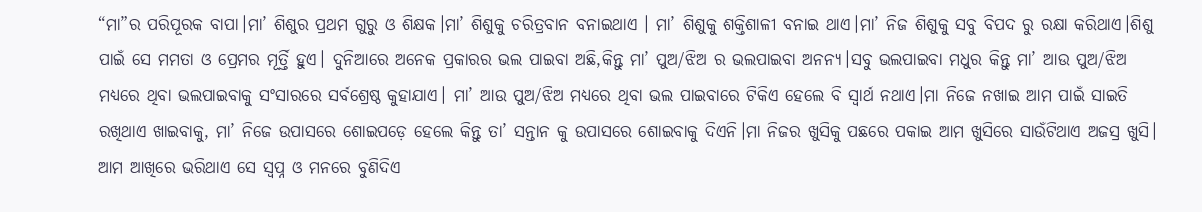“ମା”ର ପରିପୂରକ ବାପା।ମା’ ଶିଶୁର ପ୍ରଥମ ଗୁରୁ ଓ ଶିକ୍ଷକ।ମା’ ଶିଶୁକୁ ଚରିତ୍ରବାନ ବନାଇଥାଏ । ମା’ ଶିଶୁକୁ ଶକ୍ତିଶାଳୀ ବନାଇ ଥାଏ।ମା’ ନିଜ ଶିଶୁକୁ ସବୁ ବିପଦ ରୁ ରକ୍ଷା କରିଥାଏ।ଶିଶୁ ପାଇଁ ସେ ମମତା ଓ ପ୍ରେମର ମୂର୍ତ୍ତି ହୁଏ। ଦୁନିଆରେ ଅନେକ ପ୍ରକାରର ଭଲ ପାଇବା ଅଛି,କିନ୍ତୁ ମା’ ପୁଅ/ଝିଅ ର ଭଲପାଇବା ଅନନ୍ୟ।ସବୁ ଭଲପାଇବା ମଧୁର କିନ୍ତୁ ମା’ ଆଉ ପୁଅ/ଝିଅ ମଧ୍ୟରେ ଥିବା ଭଲପାଇବାକୁ ସଂସାରରେ ସର୍ବଶ୍ରେଷ୍ଠ କୁହାଯାଏ। ମା’ ଆଉ ପୁଅ/ଝିଅ ମଧ୍ୟରେ ଥିବା ଭଲ ପାଇବାରେ ଟିକିଏ ହେଲେ ବି ସ୍ବାର୍ଥ ନଥାଏ।ମା ନିଜେ ନଖାଇ ଆମ ପାଇଁ ସାଇତି ରଖିଥାଏ ଖାଇବାକୁ, ମା’ ନିଜେ ଉପାସରେ ଶୋଇପଡ଼େ ହେଲେ କିନ୍ତୁ ତା’ ସନ୍ତାନ କୁ ଉପାସରେ ଶୋଇବାକୁ ଦିଏନି।ମା ନିଜର ଖୁସିକୁ ପଛରେ ପକାଇ ଆମ ଖୁସିରେ ସାଉଁଟିଥାଏ ଅଜସ୍ର ଖୁସି। ଆମ ଆଖିରେ ଭରିଥାଏ ସେ ସ୍ବପ୍ନ ଓ ମନରେ ବୁଣିଦିଏ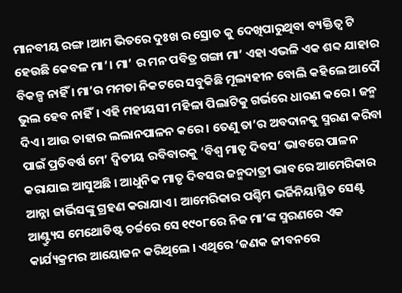ମାନବୀୟ ରଙ୍ଗ।ଆମ ଭିତରେ ଦୁଃଖ ର ସ୍ରୋତ କୁ ଦେଖିପାରୁଥିବା ବ୍ୟକ୍ତିତ୍ବ ଟି ହେଉଛି କେବଳ ମା’। ମା’ ର ମନ ପବିତ୍ର ଗଙ୍ଗା ମା’ ଏହା ଏଭଳି ଏକ ଶବ୍ଦ ଯାହାର ବିକଳ୍ପ ନାହିଁ । ମା’ର ମମତା ନିକଟରେ ସବୁକିଛି ମୂଲ୍ୟହୀନ ବୋଲି କହିଲେ ଆଦୌ ଭୁଲ ହେବ ନାହିଁ। ଏହି ମହୀୟସୀ ମହିଳା ପିଲାଟିକୁ ଗର୍ଭରେ ଧାରଣ କରେ । ଜନ୍ମ ଦିଏ । ଆଉ ତାହାର ଲଲାନପାଳନ କରେ । ତେଣୁ ତା’ର ଅବଦାନକୁ ସ୍ମରଣ କରିବା ପାଇଁ ପ୍ରତିବର୍ଷ ମେ’ ଦ୍ଵିତୀୟ ରବିବାରକୁ ‘ବିଶ୍ଵ ମାତୃ ଦିବସ’ ଭାବରେ ପାଳନ କରାଯାଇ ଆସୁଅଛି । ଆଧୁନିକ ମାତୃ ଦିବସର ଜନ୍ମଦାତ୍ରୀ ଭାବରେ ଆମେରିକାର ଆନ୍ନା ଜାର୍ଭିସଙ୍କୁ ଗ୍ରହଣ କରାଯାଏ । ଆମେରିକାର ପଶ୍ଚିମ ଭର୍ଜିନିୟାସ୍ଥିତ ସେଣ୍ଟ ଆଣ୍ଟ୍ର୍ୟୁସ ମେଥୋଡିଷ୍ଟ ଚର୍ଚ୍ଚରେ ସେ ୧୯୦୮ରେ ନିଜ ମା’ଙ୍କ ସ୍ମରଣରେ ଏକ କାର୍ଯ୍ୟକ୍ରମର ଆୟୋଜନ କରିଥିଲେ । ଏଥିରେ ‘ଜଣକ ଜୀବନରେ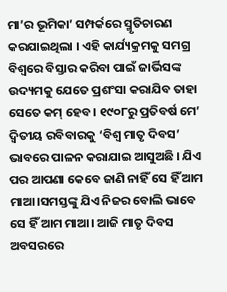ମା’ର ଭୂମିକା’ ସମ୍ପର୍କରେ ସ୍ମୃତିଚାରଣ କରଯାଇଥିଲା । ଏହି କାର୍ଯ୍ୟକ୍ରମକୁ ସମଗ୍ର ବିଶ୍ଵରେ ବିସ୍ତାର କରିବା ପାଇଁ ଜାର୍ଭିସଙ୍କ ଉଦ୍ୟମକୁ ଯେତେ ପ୍ରଶଂସା କରାଯିବ ତାହା ସେତେ କମ୍ ହେବ । ୧୯୦୮ରୁ ପ୍ରତିବର୍ଷ ମେ’ ଦ୍ଵିତୀୟ ରବିବାରକୁ ‘ବିଶ୍ଵ ମାତୃ ଦିବସ’ ଭାବରେ ପାଳନ କରାଯାଇ ଆସୁଅଛି । ଯିଏ ପର ଆପଣା କେବେ ଜାଣି ନାହିଁ ସେ ହିଁ ଆମ ମାଆ।ସମସ୍ତଙ୍କୁ ଯିଏ ନିଜର ବୋଲି ଭାବେ ସେ ହିଁ ଆମ ମାଆ। ଆଜି ମାତୃ ଦିବସ ଅବସରରେ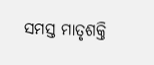ସମସ୍ତ ମାତୃଶକ୍ତି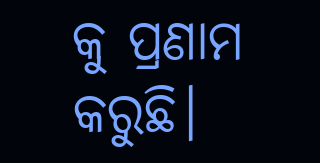କୁ ପ୍ରଣାମ କରୁଛି।